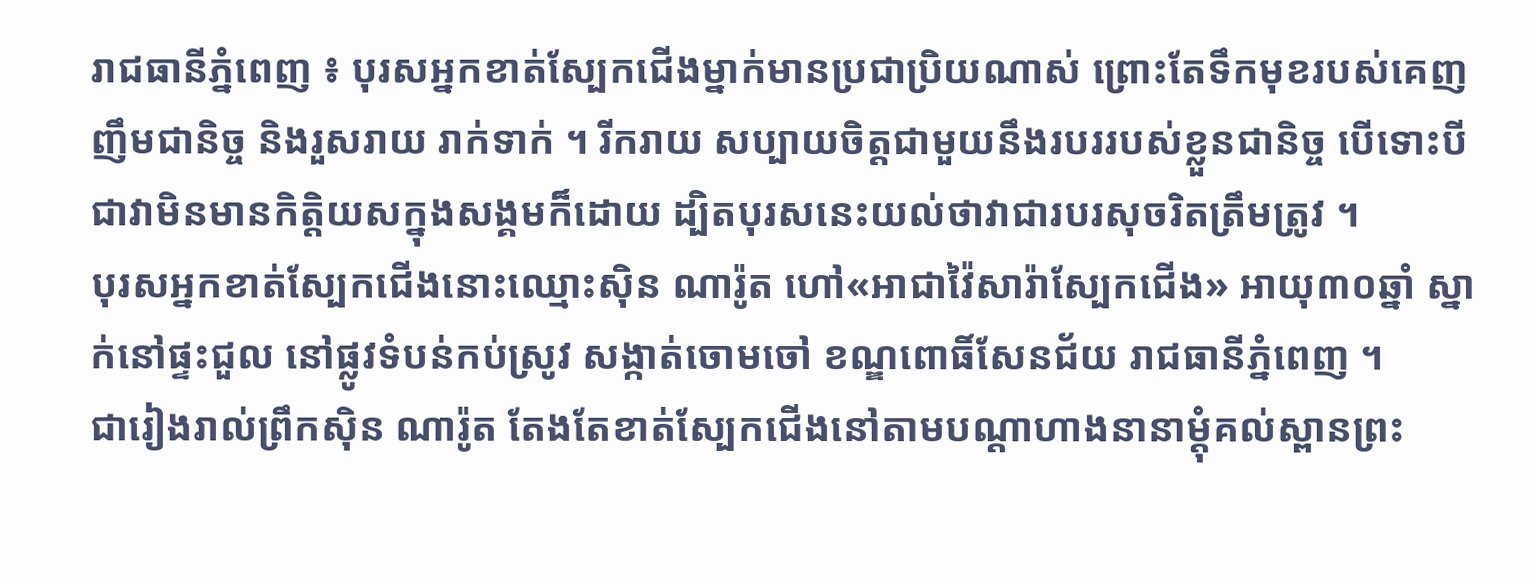រាជធានីភ្នំពេញ ៖ បុរសអ្នកខាត់ស្បែកជើងម្នាក់មានប្រជាប្រិយណាស់ ព្រោះតែទឹកមុខរបស់គេញញឹមជានិច្ច និងរួសរាយ រាក់ទាក់ ។ រីករាយ សប្បាយចិត្តជាមួយនឹងរបររបស់ខ្លួនជានិច្ច បើទោះបីជាវាមិនមានកិត្តិយសក្នុងសង្គមក៏ដោយ ដ្បិតបុរសនេះយល់ថាវាជារបរសុចរិតត្រឹមត្រូវ ។
បុរសអ្នកខាត់ស្បែកជើងនោះឈ្មោះស៊ិន ណារ៉ូត ហៅ«អាជាវ៉ៃសារ៉ាស្បែកជើង» អាយុ៣០ឆ្នាំ ស្នាក់នៅផ្ទះជួល នៅផ្លូវទំបន់កប់ស្រូវ សង្កាត់ចោមចៅ ខណ្ឌពោធិ៍សែនជ័យ រាជធានីភ្នំពេញ ។
ជារៀងរាល់ព្រឹកស៊ិន ណារ៉ូត តែងតែខាត់ស្បែកជើងនៅតាមបណ្តាហាងនានាម្តុំគល់ស្ពានព្រះ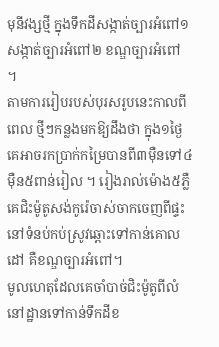មុនីវង្សថ្មី ក្នុងទឹកដីសង្កាត់ច្បារអំពៅ១ សង្កាត់ច្បារអំពៅ២ ខណ្ឌច្បារអំពៅ ។
តាមការរៀបរបស់បុរសរូបនេះកាលពីពេល ថ្មីៗកន្លងមកឱ្យដឹងថា ក្នុង១ថ្ងៃគេអាចរកប្រាក់កម្រៃបានពី៣ម៉ឺនទៅ៤ម៉ឺន៥ពាន់រៀល ។ រៀងរាល់ម៉ោង៥ភ្លឺ គេជិះម៉ូតូសង់កូរ៉េចាស់ចាកចេញពីផ្ទះ នៅទំនប់កប់ស្រូវឆ្ពោះទៅកាន់គោលដៅ គឺខណ្ឌច្បារអំពៅ។
មូលហេតុដែលគេចាំបាច់ជិះម៉ូតូពីលំនៅដ្ឋានទៅកាន់ទឹកដីខ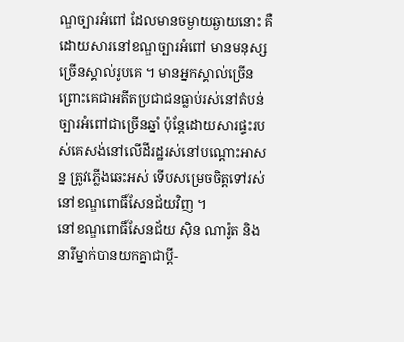ណ្ឌច្បារអំពៅ ដែលមានចម្ងាយឆ្ងាយនោះ គឺដោយសារនៅខណ្ឌច្បារអំពៅ មានមនុស្សច្រើនស្គាល់រូបគេ ។ មានអ្នកស្គាល់ច្រើន ព្រោះគេជាអតីតប្រជាជនធ្លាប់រស់នៅតំបន់ច្បារអំពៅជាច្រើនឆ្នាំ ប៉ុន្តែដោយសារផ្ទះរបស់គេសង់នៅលើដីរដ្ឋរស់នៅបណ្តោះអាសន្ន ត្រូវភ្លើងឆេះអស់ ទើបសម្រេចចិត្តទៅរស់នៅខណ្ឌពោធិ៍សែនជ័យវិញ ។
នៅខណ្ឌពោធិ៍សែនជ័យ ស៊ិន ណារ៉ូត និងនារីម្នាក់បានយកគ្នាជាប្តី-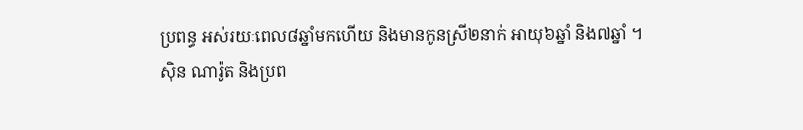ប្រពន្ធ អស់រយៈពេល៨ឆ្នាំមកហើយ និងមានកូនស្រី២នាក់ អាយុ៦ឆ្នាំ និង៧ឆ្នាំ ។
ស៊ិន ណារ៉ូត និងប្រព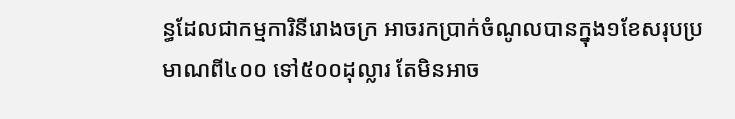ន្ធដែលជាកម្មការិនីរោងចក្រ អាចរកប្រាក់ចំណូលបានក្នុង១ខែសរុបប្រមាណពី៤០០ ទៅ៥០០ដុល្លារ តែមិនអាច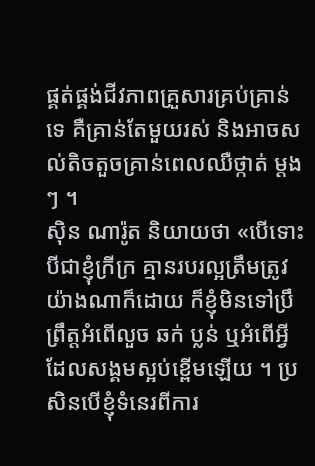ផ្គត់ផ្គង់ជីវភាពគ្រួសារគ្រប់គ្រាន់ទេ គឺគ្រាន់តែមួយរស់ និងអាចសល់តិចតួចគ្រាន់ពេលឈឺថ្កាត់ ម្តងៗ ។
ស៊ិន ណារ៉ូត និយាយថា «បើទោះបីជាខ្ញុំក្រីក្រ គ្មានរបរល្អត្រឹមត្រូវយ៉ាងណាក៏ដោយ ក៏ខ្ញុំមិនទៅប្រឹព្រឹត្តអំពើលួច ឆក់ ប្លន់ ឬអំពើអ្វីដែលសង្គមស្អប់ខ្ពើមឡើយ ។ ប្រសិនបើខ្ញុំទំនេរពីការ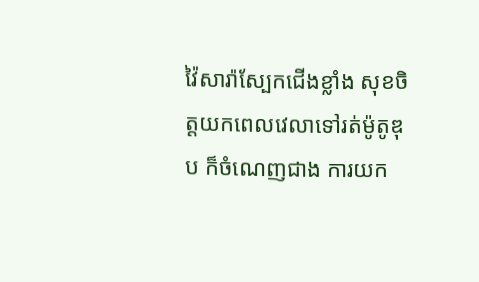វ៉ៃសារ៉ាស្បែកជើងខ្លាំង សុខចិត្តយកពេលវេលាទៅរត់ម៉ូតូឌុប ក៏ចំណេញជាង ការយក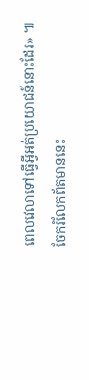ពេលវេលាទៅធ្វើអ្វីអត់ប្រយោជន៍នោះដែរ» ៕
ចែករំលែកព័តមាននេះ